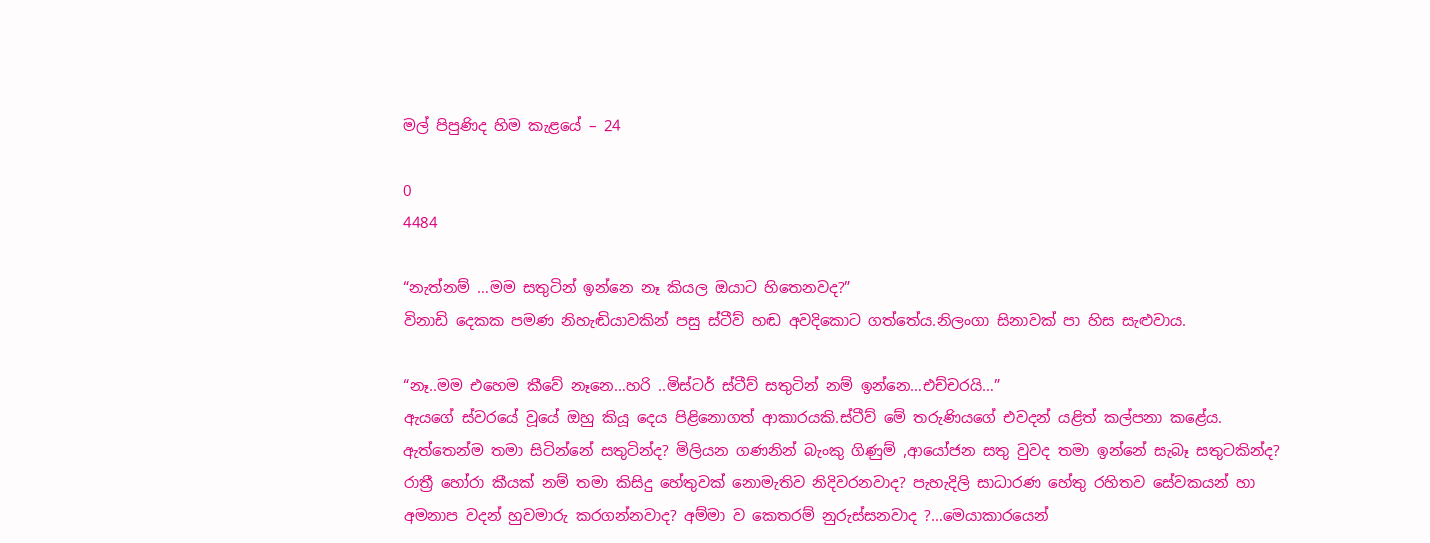මල් පිපුණිද හිම කැළයේ – 24

0
4484

“නැත්නම් …මම සතුටින් ඉන්නෙ නෑ කියල ඔයාට හිතෙනවද?”
විනාඩි දෙකක පමණ නිහැඬියාවකින් පසු ස්ටීව් හඬ අවදිකොට ගත්තේය.නිලංගා සිනාවක් පා හිස සැළුවාය.

“නෑ..මම එහෙම කීවේ නෑනෙ…හරි ..මිස්ටර් ස්ටීව් සතුටින් නම් ඉන්නෙ…එච්චරයි…”
ඇයගේ ස්වරයේ වූයේ ඔහු කියූ දෙය පිළිනොගත් ආකාරයකි.ස්ටීව් මේ තරුණියගේ එවදන් යළිත් කල්පනා කළේය. ඇත්තෙන්ම තමා සිටින්නේ සතුටින්ද? මිලියන ගණනින් බැංකු ගිණුම් ,ආයෝජන සතු වුවද තමා ඉන්නේ සැබෑ සතුටකින්ද? රාත්‍රී හෝරා කීයක් නම් තමා කිසිදු හේතුවක් නොමැතිව නිදිවරනවාද? පැහැදිලි සාධාරණ හේතු රහිතව සේවකයන් හා අමනාප වදන් හුවමාරු කරගන්නවාද? අම්මා ව කෙතරම් නුරුස්සනවාද ?…මෙයාකාරයෙන්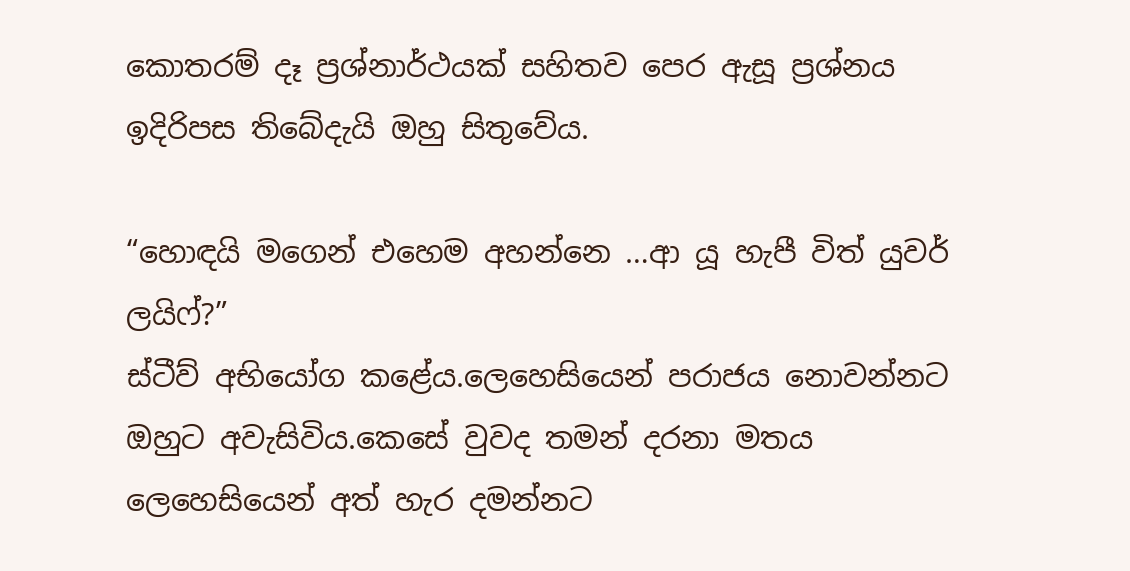කොතරම් දෑ ප්‍රශ්නාර්ථයක් සහිතව පෙර ඇසූ ප්‍රශ්නය ඉදිරිපස තිබේදැයි ඔහු සිතුවේය.

“හොඳයි මගෙන් එහෙම අහන්නෙ …ආ යූ හැපී විත් යුවර් ලයිෆ්?”
ස්ටීව් අභියෝග කළේය.ලෙහෙසියෙන් පරාජය නොවන්නට ඔහුට අවැසිවිය.කෙසේ වුවද තමන් දරනා මතය ලෙහෙසියෙන් අත් හැර දමන්නට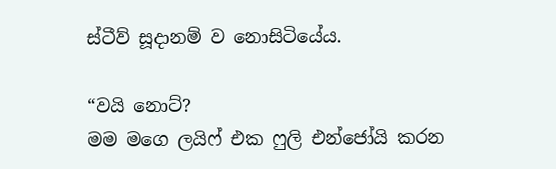ස්ටීව් සූදානම් ව නොසිටියේය.

“වයි නොට්?
මම මගෙ ලයිෆ් එක ෆුලි එන්ජෝයි කරන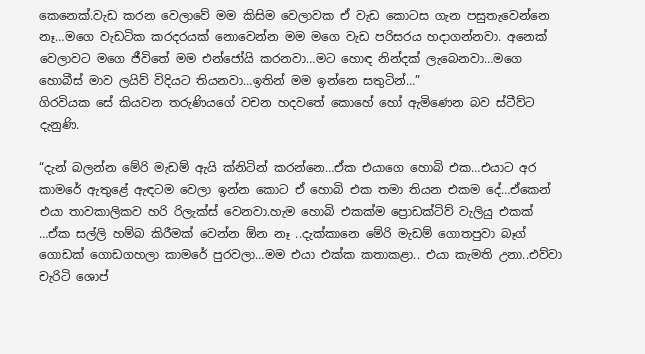කෙනෙක්.වැඩ කරන වෙලාවේ මම කිසිම වෙලාවක ඒ වැඩ කොටස ගැන පසුතැවෙන්නෙ නෑ…මගෙ වැඩටික කරදරයක් නොවෙන්න මම මගෙ වැඩ පරිසරය හදාගන්නවා. අනෙක් වෙලාවට මගෙ ජීවිතේ මම එන්ජෝයි කරනවා…මට හොඳ නින්දක් ලැබෙනවා…මගෙ හොබීස් මාව ලයිව් විදියට තියනවා…ඉතින් මම ඉන්නෙ සතුටින්…”
ගිරවියක සේ කියවන තරුණියගේ වචන හදවතේ කොහේ හෝ ඇමිණෙන බව ස්ටීව්ට දැනුණි.

“දැන් බලන්න මේරි මැඩම් ඇයි ක්නිටින් කරන්නෙ…ඒක එයාගෙ හොබි එක…එයාට අර කාමරේ ඇතුළේ ඇඳටම වෙලා ඉන්න කොට ඒ හොබි එක තමා තියන එකම දේ…ඒකෙන් එයා තාවකාලිකව හරි රිලැක්ස් වෙනවා.හැම හොබි එකක්ම ප්‍රොඩක්ටිව් වැලියු එකක් …ඒක සල්ලි හම්බ කිරීමක් වෙන්න ඕන නෑ ..දැක්කානෙ මේරි මැඩම් ගොතපුවා බෑග් ගොඩක් ගොඩගහලා කාමරේ පුරවලා…මම එයා එක්ක කතාකළා.. එයා කැමති උනා..එව්වා චැරිටි ශොප්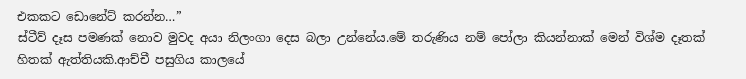එකකට ඩොනේට් කරන්න…”
ස්ටීව් දෑස පමණක් නොව මුවද අයා නිලංගා දෙස බලා උන්නේය.මේ තරුණිය නම් පෝලා කියන්නාක් මෙන් විශ්ම දෑතක් හිතක් ඇත්තියකි.ආච්චී පසුගිය කාලයේ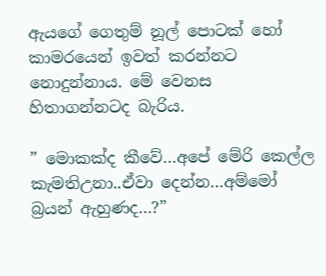ඇයගේ ගෙතුම් නූල් පොටක් හෝ කාමරයෙන් ඉවත් කරන්නට නොදුන්නාය. මේ වෙනස හිතාගන්නටද බැරිය.

” මොකක්ද කීවේ…අපේ මේරි කෙල්ල කැමතිඋනා..ඒවා දෙන්න…අම්මෝ බ්‍රයන් ඇහුණද…?”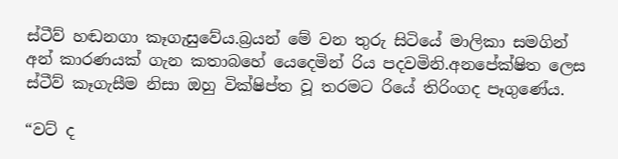ස්ටීව් හඬනගා කෑගැසුවේය.බ්‍රයන් මේ වන තුරු සිටියේ මාලිකා සමගින් අන් කාරණයක් ගැන කතාබහේ යෙදෙමින් රිය පදවමිනි.අනපේක්ෂිත ලෙස ස්ටීව් කෑගැසීම නිසා ඔහු වික්ෂිප්ත වූ තරමට රියේ තිරිංගද පෑගුණේය.

“වට් ද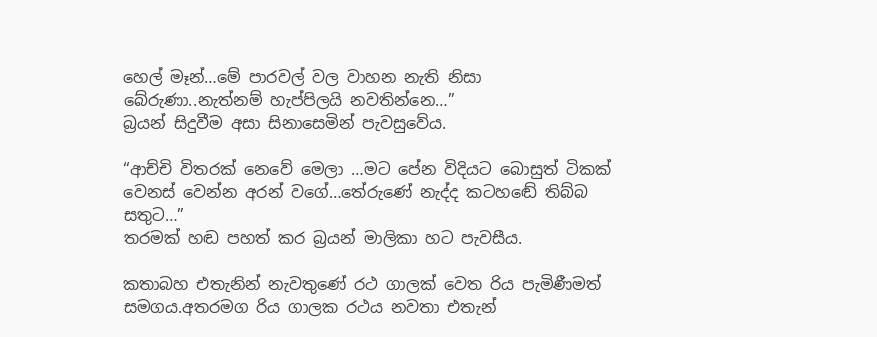හෙල් මෑන්…මේ පාරවල් වල වාහන නැති නිසා බේරුණා..නැත්නම් හැප්පිලයි නවතින්නෙ…”
බ්‍රයන් සිදුවීම අසා සිනාසෙමින් පැවසුවේය.

“ආච්චි විතරක් නෙවේ මෙලා …මට පේන විදියට බොසුත් ටිකක් වෙනස් වෙන්න අරන් වගේ…තේරුණේ නැද්ද කටහඬේ තිබ්බ සතුට…”
තරමක් හඬ පහත් කර බ්‍රයන් මාලිකා හට පැවසීය.

කතාබහ එතැනින් නැවතුණේ රථ ගාලක් වෙත රිය පැමිණීමත් සමගය.අතරමග රිය ගාලක රථය නවතා එතැන්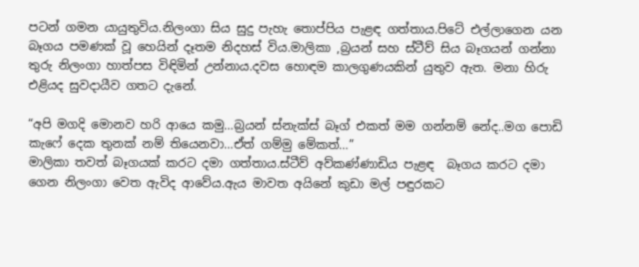පටන් ගමන යායුතුවිය.නිලංගා සිය සුදු පැහැ තොප්පිය පැළඳ ගත්තාය.පිටේ එල්ලාගෙන යන බෑගය පමණක් වූ හෙයින් දෑතම නිදහස් විය.මාලිකා ,බ්‍රයන් සහ ස්ටීව් සිය බෑගයන් ගන්නා තුරු නිලංගා හාත්පස විඳිමින් උන්නාය.දවස හොඳම කාලගුණයකින් යුතුව ඇත. මනා හිරු එළියද සුවදායීව ගතට දැනේ.

“අපි මගදි මොනව හරි ආයෙ කමු…බ්‍රයන් ස්නැක්ස් බෑග් එකත් මම ගන්නම් නේද..මග පොඩි කැෆේ දෙක තුනක් නම් තියෙනවා…ඒත් ගම්මු මේකත්…”
මාලිකා තවත් බෑගයක් කරට දමා ගත්තාය.ස්ටීව් අව්කණ්ණාඩිය පැළඳ  බෑගය කරට දමා ගෙන නිලංගා වෙත ඇවිද ආවේය.ඇය මාවත අයිනේ කුඩා මල් පඳුරකට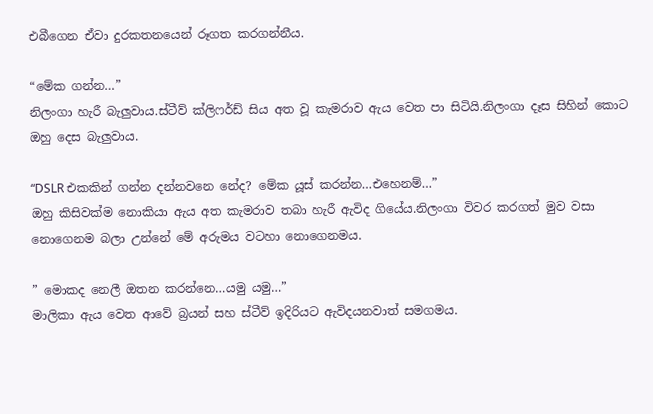එබීගෙන ඒවා දුරකතනයෙන් රූගත කරගන්නීය.

“මේක ගන්න…”
නිලංගා හැරී බැලුවාය.ස්ටීව් ක්ලිෆර්ඩ් සිය අත වූ කැමරාව ඇය වෙත පා සිටියි.නිලංගා දෑස සිහින් කොට ඔහු දෙස බැලුවාය.

“DSLR එකකින් ගන්න දන්නවනෙ නේද? මේක යූස් කරන්න…එහෙනම්…”
ඔහු කිසිවක්ම නොකියා ඇය අත කැමරාව තබා හැරී ඇවිද ගියේය.නිලංගා විවර කරගත් මුව වසා නොගෙනම බලා උන්නේ මේ අරුමය වටහා නොගෙනමය.

” මොකද නෙලී ඔතන කරන්නෙ…යමු යමු…”
මාලිකා ඇය වෙත ආවේ බ්‍රයන් සහ ස්ටීව් ඉදිරියට ඇවිදයනවාත් සමගමය.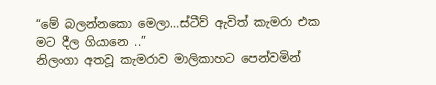“මේ බලන්නකො මෙලා…ස්ටීව් ඇවිත් කැමරා එක මට දීල ගියානෙ ..”
නිලංගා අතවූ කැමරාව මාලිකාහට පෙන්වමින්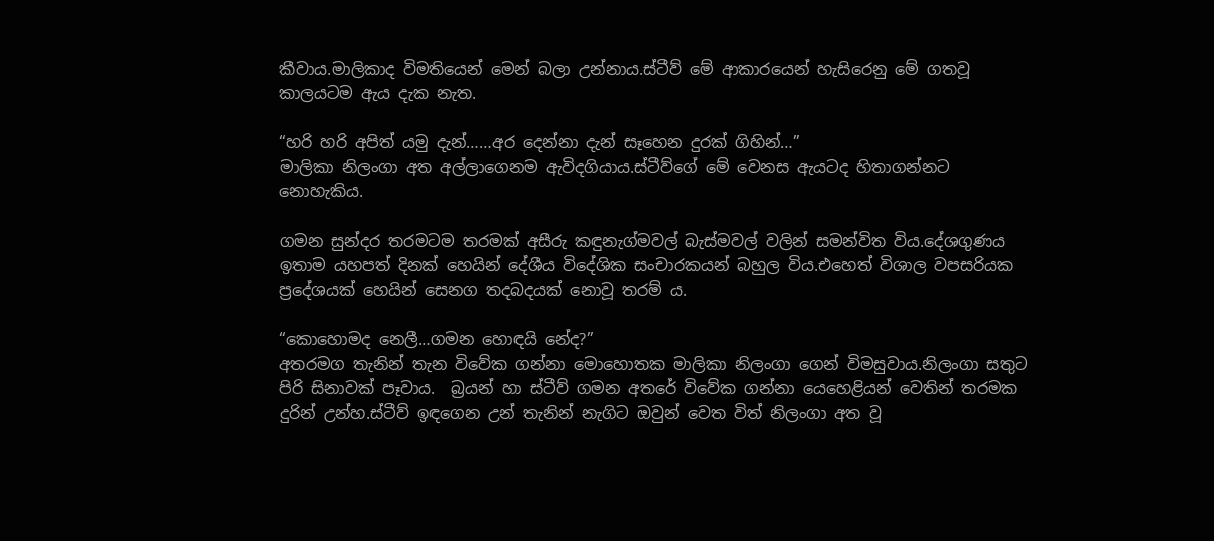කීවාය.මාලිකාද විමතියෙන් මෙන් බලා උන්නාය.ස්ටීව් මේ ආකාරයෙන් හැසිරෙනු මේ ගතවූ කාලයටම ඇය දැක නැත.

“හරි හරි අපිත් යමු දැන්……අර දෙන්නා දැන් සෑහෙන දුරක් ගිහින්…”
මාලිකා නිලංගා අත අල්ලාගෙනම ඇවිදගියාය.ස්ටීව්ගේ මේ වෙනස ඇයටද හිතාගන්නට නොහැකිය.

ගමන සුන්දර තරමටම තරමක් අසීරු කඳුනැග්මවල් බැස්මවල් වලින් සමන්විත විය.දේශගුණය ඉතාම යහපත් දිනක් හෙයින් දේශීය විදේශික සංචාරකයන් බහුල විය.එහෙත් විශාල වපසරියක ප්‍රදේශයක් හෙයින් සෙනග තදබදයක් නොවූ තරම් ය.

“කොහොමද නෙලී…ගමන හොඳයි නේද?”
අතරමග තැනින් තැන විවේක ගන්නා මොහොතක මාලිකා නිලංගා ගෙන් විමසුවාය.නිලංගා සතුට පිරි සිනාවක් පෑවාය.  බ්‍රයන් හා ස්ටීව් ගමන අතරේ විවේක ගන්නා යෙහෙළියන් වෙතින් තරමක දුරින් උන්හ.ස්ටීව් ඉඳගෙන උන් තැනින් නැගිට ඔවුන් වෙත විත් නිලංගා අත වූ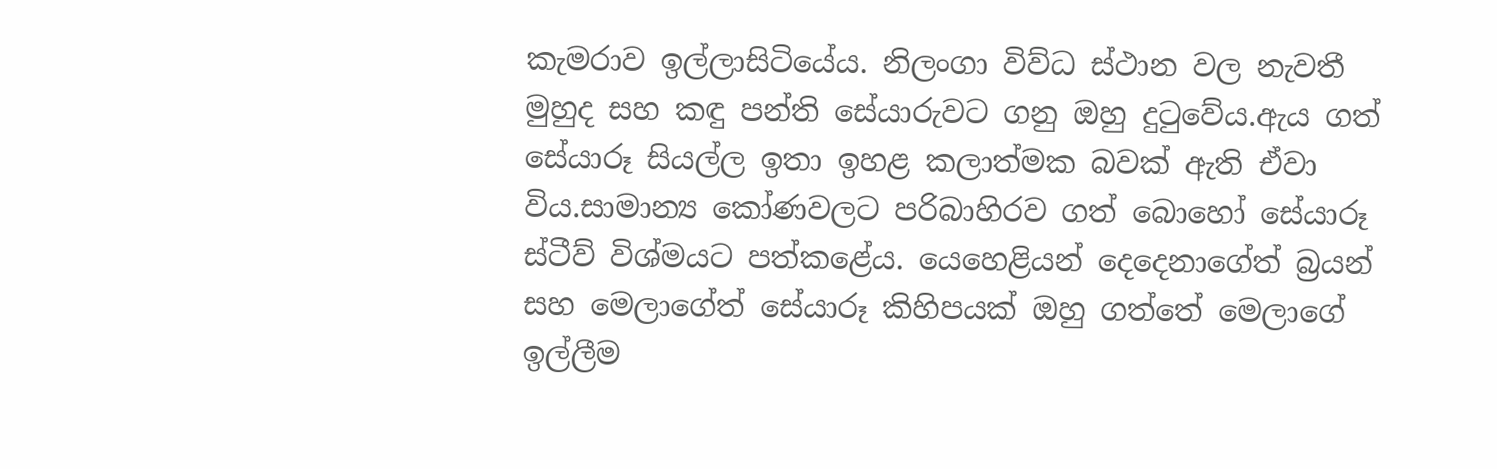කැමරාව ඉල්ලාසිටියේය. නිලංගා විව්ධ ස්ථාන වල නැවතී මුහුද සහ කඳු පන්ති සේයාරුවට ගනු ඔහු දුටුවේය.ඇය ගත් සේයාරූ සියල්ල ඉතා ඉහළ කලාත්මක බවක් ඇති ඒවා විය.සාමාන්‍ය කෝණවලට පරිබාහිරව ගත් බොහෝ සේයාරූ ස්ටීව් විශ්මයට පත්කළේය. යෙහෙළියන් දෙදෙනාගේත් බ්‍රයන් සහ මෙලාගේත් සේයාරූ කිහිපයක් ඔහු ගත්තේ මෙලාගේ ඉල්ලීම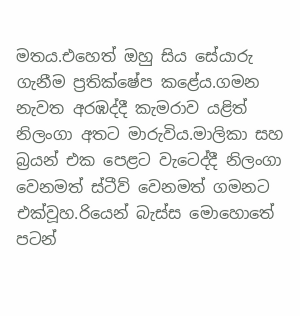මතය.එහෙත් ඔහු සිය සේයාරු ගැනීම ප්‍රතික්ෂේප කළේය.ගමන නැවත අරඹද්දී කැමරාව යළිත් නිලංගා අතට මාරුවිය.මාලිකා සහ බ්‍රයන් එක පෙළට වැටෙද්දී නිලංගා වෙනමත් ස්ටීව් වෙනමත් ගමනට එක්වූහ.රියෙන් බැස්ස මොහොතේ පටන්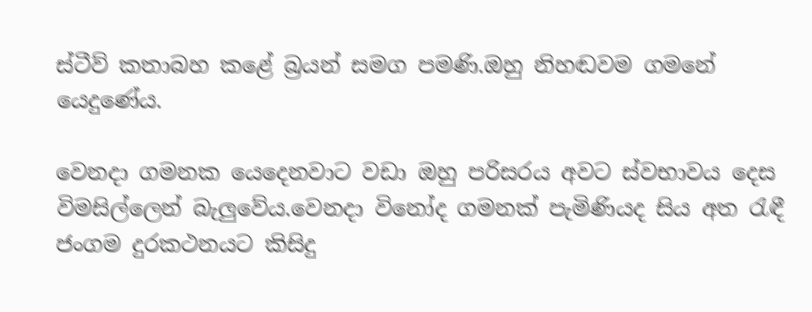ස්ටීව් කතාබහ කළේ බ්‍රයන් සමග පමණි.ඔහු නිහඬවම ගමනේ යෙදුණේය.

වෙනදා ගමනක යෙදෙනවාට වඩා ඔහු පරිසරය අවට ස්වභාවය දෙස විමසිල්ලෙන් බැලුවේය.වෙනදා විනෝද ගමනක් පැමිණියද සිය අත රැඳී ජංගම දුරකථනයට කිසිදු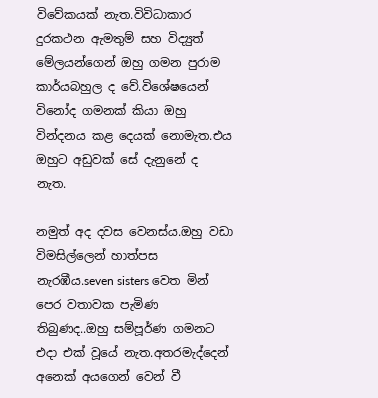විවේකයක් නැත.විවිධාකාර දුරකථන ඇමතුම් සහ විද්‍යුත් මේලයන්ගෙන් ඔහු ගමන පුරාම කාර්යබහුල ද වේ.විශේෂයෙන් විනෝද ගමනක් කියා ඔහු වින්දනය කළ දෙයක් නොමැත.එය ඔහුට අඩුවක් සේ දැනුනේ ද නැත.

නමුත් අද දවස වෙනස්ය.ඔහු වඩා විමසිල්ලෙන් හාත්පස නැරඹීය.seven sisters වෙත මින් පෙර වතාවක පැමිණ තිබුණද..ඔහු සම්පූර්ණ ගමනට එදා එක් වූයේ නැත.අතරමැද්දෙන් අනෙක් අයගෙන් වෙන් වී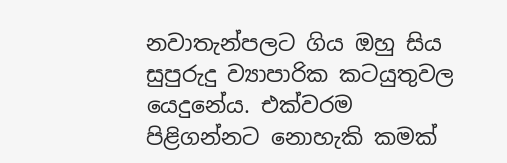නවාතැන්පලට ගිය ඔහු සිය සුපුරුදු ව්‍යාපාරික කටයුතුවල යෙදුනේය. එක්වරම පිළිගන්නට නොහැකි කමක්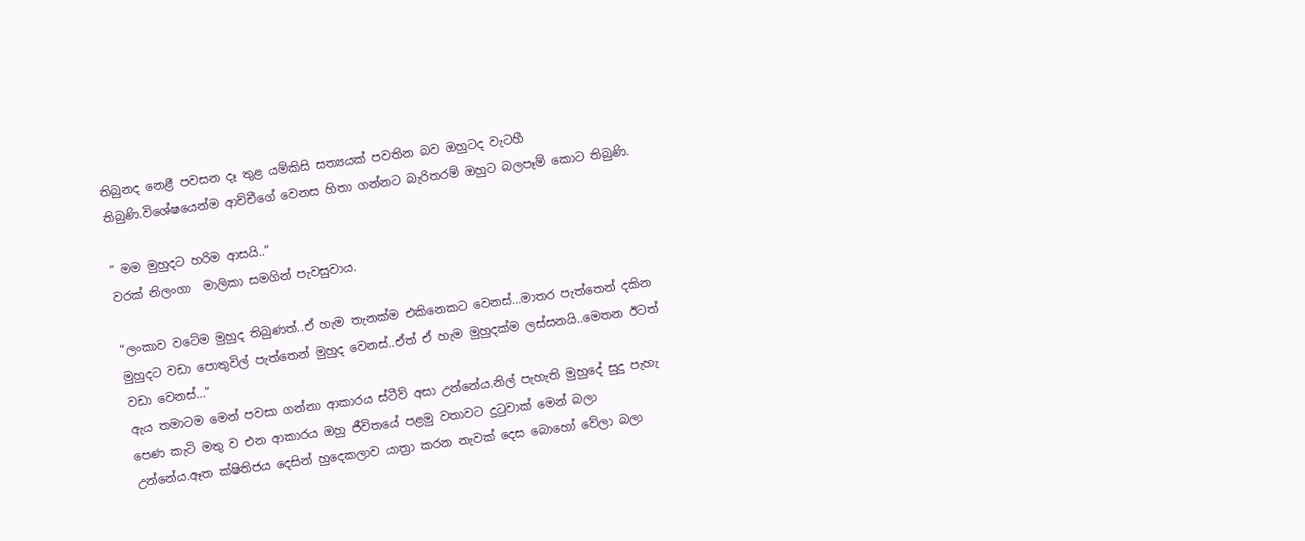තිබුනද නෙළී පවසන දෑ තුළ යම්කිසි සත්‍යයක් පවතින බව ඔහුටද වැටහී තිබුණි.විශේෂයෙන්ම ආච්චීගේ වෙනස හිතා ගන්නට බැරිතරම් ඔහුට බලපෑම් කොට තිබුණි.

” මම මුහුදට හරිම ආසයි..”
වරක් නිලංගා  මාලිකා සමගින් පැවසුවාය.

“ලංකාව වටේම මුහුද තිබුණත්..ඒ හැම තැනක්ම එකිනෙකට වෙනස්…මාතර පැත්තෙන් දකින මුහුදට වඩා පොතුවිල් පැත්තෙන් මුහුද වෙනස්..ඒත් ඒ හැම මුහුදක්ම ලස්සනයි..මෙතන ඊටත් වඩා වෙනස්…”
ඇය තමාටම මෙන් පවසා ගන්නා ආකාරය ස්ටීව් අසා උන්නේය.නිල් පැහැති මුහුදේ සුදු පැහැ පෙණ කැටි මතු ව එන ආකාරය ඔහු ජීවිතයේ පළමු වතාවට දුටුවාක් මෙන් බලා උන්නේය.ඈත ක්ෂිතිජය දෙසින් හුදෙකලාව යාත්‍රා කරන නැවක් දෙස බොහෝ වේලා බලා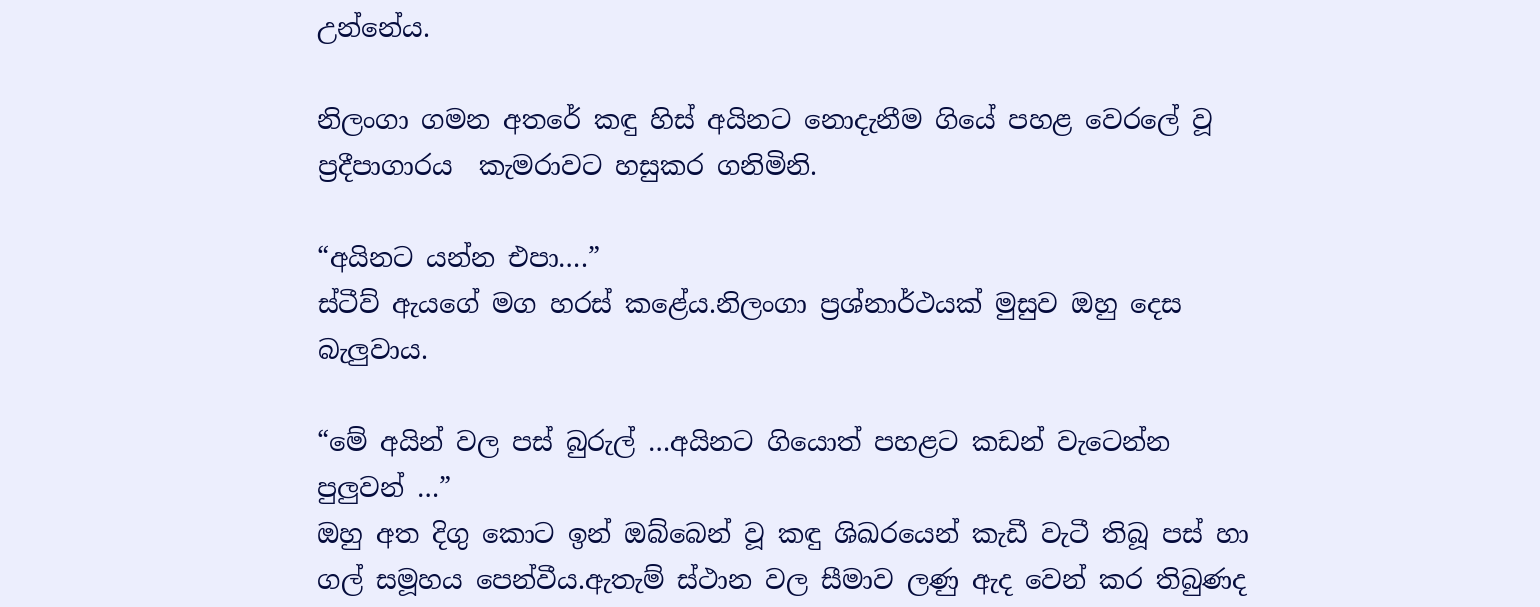උන්නේය.

නිලංගා ගමන අතරේ කඳු හිස් අයිනට නොදැනීම ගියේ පහළ වෙරලේ වූ ප්‍රදීපාගාරය  කැමරාවට හසුකර ගනිමිනි.

“අයිනට යන්න එපා….”
ස්ටීව් ඇයගේ මග හරස් කළේය.නිලංගා ප්‍රශ්නාර්ථයක් මුසුව ඔහු දෙස බැලුවාය.

“මේ අයින් වල පස් බුරුල් …අයිනට ගියොත් පහළට කඩන් වැටෙන්න පුලුවන් …”
ඔහු අත දිගු කොට ඉන් ඔබ්බෙන් වූ කඳු ශිඛරයෙන් කැඩී වැටී තිබූ පස් හා ගල් සමූහය පෙන්වීය.ඇතැම් ස්ථාන වල සීමාව ලණු ඇද වෙන් කර තිබුණද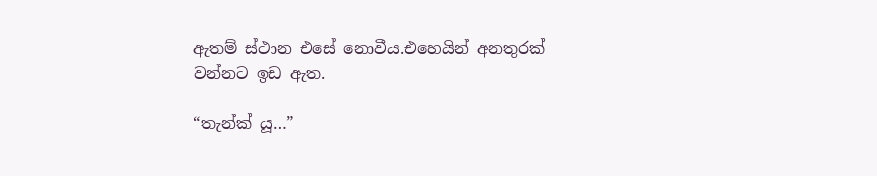ඇතම් ස්ථාන එසේ නොවීය.එහෙයින් අනතුරක් වන්නට ඉඩ ඇත.

“තැන්ක් යූ…”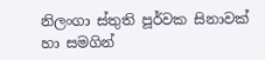නිලංගා ස්තුති පූර්වක සිනාවක් හා සමගින්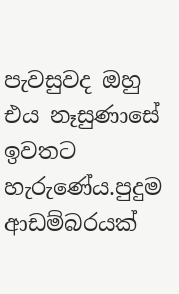පැවසුවද ඔහු එය නෑසුණාසේ ඉවතට හැරුණේය.පුදුම ආඩම්බරයක්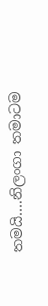තමයි….නිලංගා තමාටම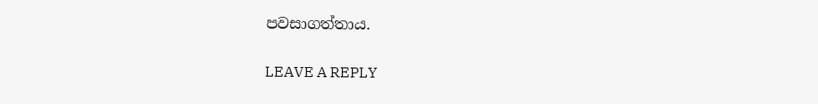පවසාගත්තාය.

LEAVE A REPLY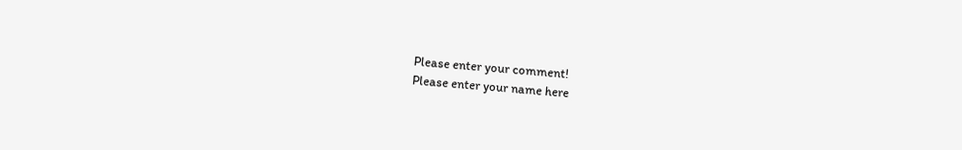Please enter your comment!
Please enter your name here